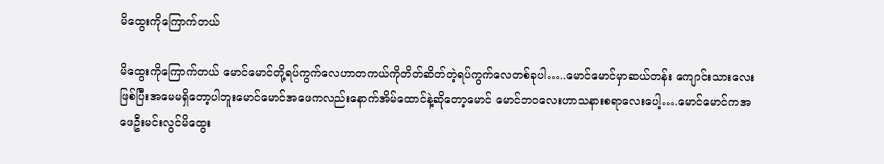မိထွေးကိုကြောက်တယ်

မိထွေးကိုကြောက်တယ် မောင်မောင်တို့ရပ်ကွက်လေဟာတကယ်ကိုတိတ်ဆိတ်တဲ့ရပ်ကွက်လေတစ်ခုပါ…..မောင်မောင်မှာဆယ်တန်း ကျောင်းသားလေးဖြစ်ပြီးအမေမရှိတော့ပါဘူးမောင်မောင်အဖေကလည်းနောက်အိမ်ထောင်နဲ့ဆိုတော့မောင် မောင်ဘ၀လေးဟာသနားစရာလေးပေါ့….မောင်မောင်ကအဖေဦးမင်းလွင်မိထွေး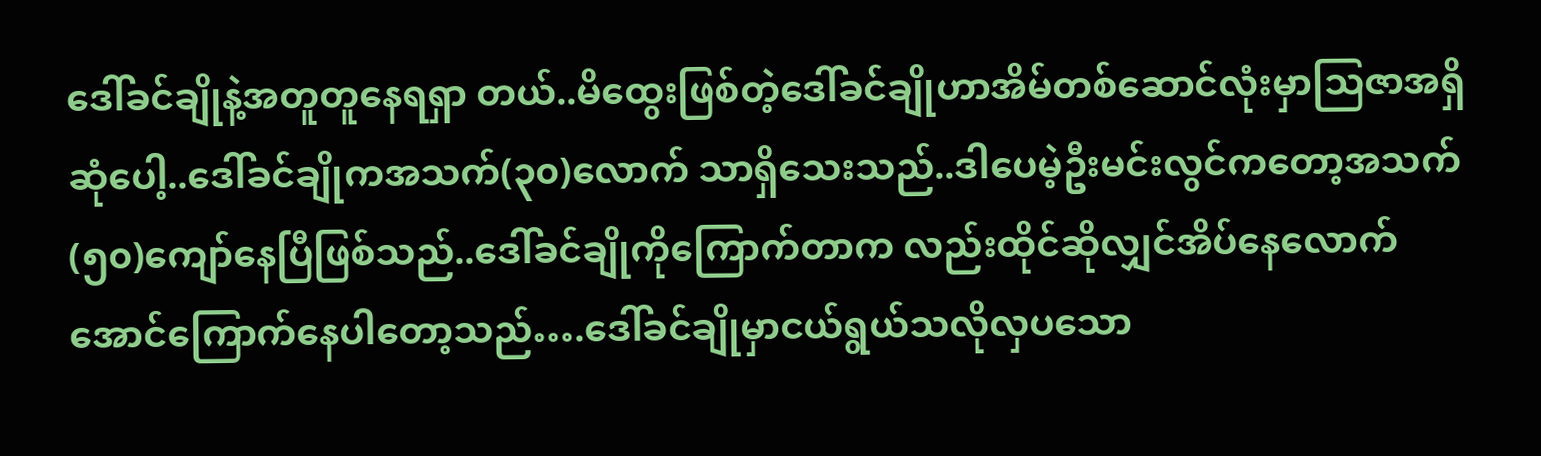ဒေါ်ခင်ချိုနဲ့အတူတူနေရရှာ တယ်..မိထွေးဖြစ်တဲ့ဒေါ်ခင်ချိုဟာအိမ်တစ်ဆောင်လုံးမှာသြဇာအရှိဆုံပေါ့..ဒေါ်ခင်ချိုကအသက်(၃၀)လောက် သာရှိသေးသည်..ဒါပေမဲ့ဦးမင်းလွင်ကတော့အသက်(၅၀)ကျော်နေပြီဖြစ်သည်..ဒေါ်ခင်ချိုကိုကြောက်တာက လည်းထိုင်ဆိုလျှင်အိပ်နေလောက်အောင်ကြောက်နေပါတော့သည်….ဒေါ်ခင်ချိုမှာငယ်ရွယ်သလိုလှပသော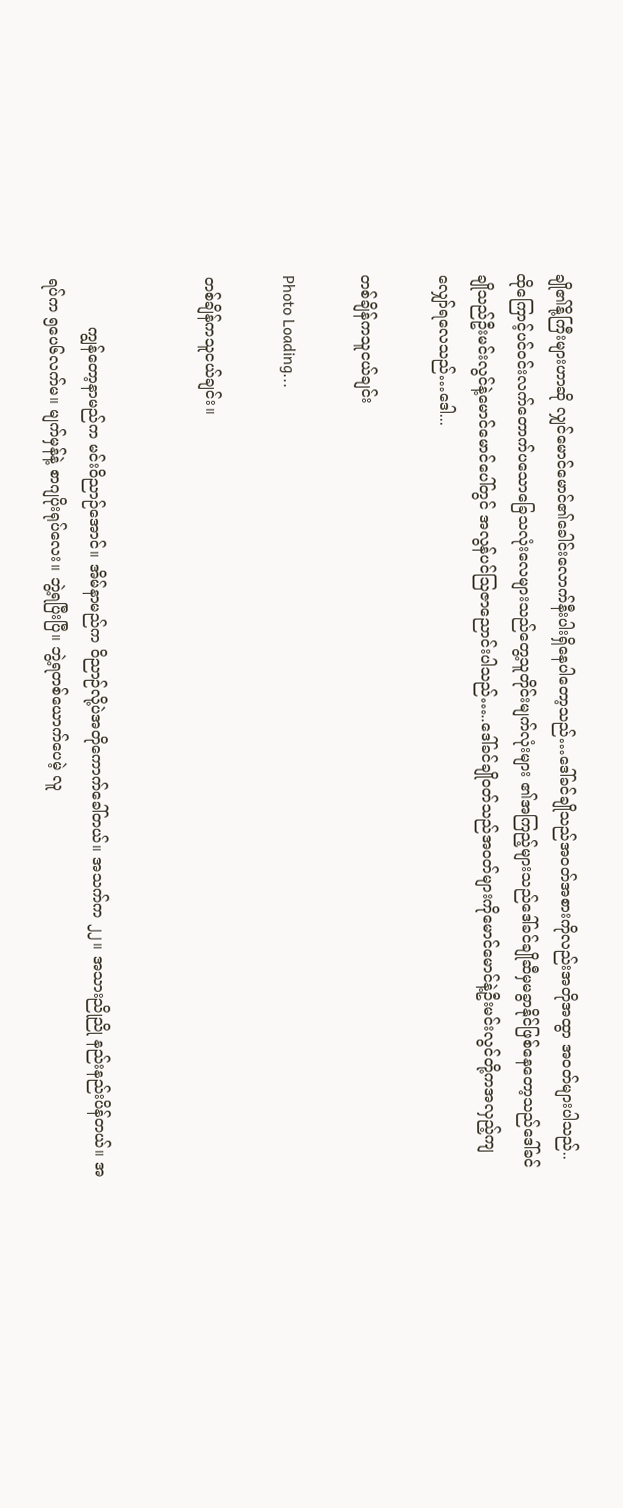ချို၏နို့ကြီးများဟာဆို လျှင်မောင်မောင်၏ခေါင်းလောက်နီးပါးရှိနေပါတော့သည်…ဒေါ်ခင်ချိုသည်အဝတ်အစားကိုလည်းအတိုအထွာ အဝတ်များပါသည်..ထိုကြောင့်ပင်ဝင်းလက်တောက်ပသောခြေသလုံးလေများသည်တွေ့သူတိုင်းမျက်လုံးများ ၏အကြည့်များသည်ဒေါ်ခင်ချိုဆီမှမခွာနိုင်ဖြစ်နေတော့သည်ဒေါ်ခင်ချိုသည်ဦးမင်းလွင်နဲ့မောင်မောင်ပေါ်တွင် အလွန်ပင်သြဇာညောင်းပါသည်…..ဒေါ်ခင်ချိုဝတ်သည်အဝတ်များကိုမောင်မောင်နဲ့ဦးမင်းလွင်တို့ကအလှည့်ကျ လျှော်ရလေသည်…ဒေါ...

တစ်ချိန်ကသူငယ်ချင်း

Photo Loading...

တစ်ချိန်ကသူငယ်ချင်း။


          ကျွန်တော့နာမည်က မင်းဝိညာဉ်အောင်။ အိမ်နာမည်က ဝိညာဉ်လို့ပဲအတိုကောက်ခေါ်တယ်။ အသက်က ၂၂။ အသားညိုညို နည်းနည်းပိန်တယ်။ အရပ်က ၅ပေ၆လက်မ။ မျက်မှန်နဲ့ စာဂျပိုးရုပ်လေး။ ဘွဲ့ရပြီးပြီ။ ဘွဲ့ရတစ်ယောက်ပေမဲ့ လူ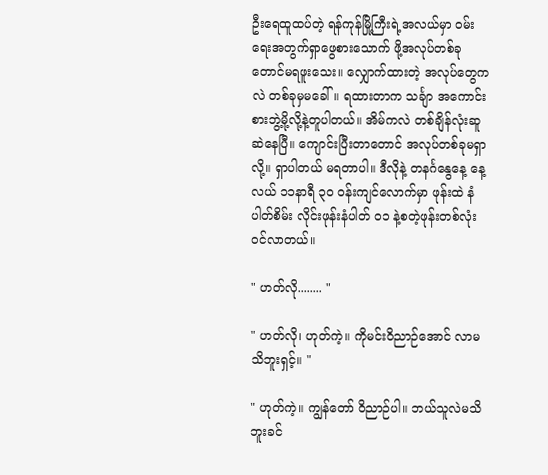ဦးရေထူထပ်တဲ့ ရန်ကုန်မြို့ကြီးရဲ့အလယ်မှာ ဝမ်းရေးအတွက်ရှာဖွေစားသောက် ဖို့အလုပ်တစ်ခုတောင်မရဖူးသေး။ လျှောက်ထားတဲ့ အလုပ်တွေကလဲ တစ်ခုမှမခေါ်။ ရထားတာက သင်္ချာ အကောင်းစားဘွဲ့မို့လို့နဲ့တူပါတယ်။ အိမ်ကလဲ တစ်ချိန်လုံးဆူဆဲနေပြီ။ ကျောင်းပြီးတာတောင် အလုပ်တစ်ခုမရှာလို့။ ရှာပါတယ် မရတာပါ။ ဒီလိုနဲ့ တနင်္ဂနွေနေ့ နေ့လယ် ၁၁နာရီ ၃၀ ဝန်းကျင်လောက်မှာ ဖုန်းထဲ နံပါတ်စိမ်း လိုင်းဖုန်းနံပါတ် ၀၁ နဲ့စတဲ့ဖုန်းတစ်လုံးဝင်လာတယ်။

" ဟတ်လို........ "

" ဟတ်လို၊ ဟုတ်ကဲ့။ ကိုမင်းဝိညာဉ်အောင် လာမသိဘူးရှင့်။ "

" ဟုတ်ကဲ့။ ကျွန်တော် ဝိညာဉ်ပါ။ ဘယ်သူလဲမသိဘူးခင်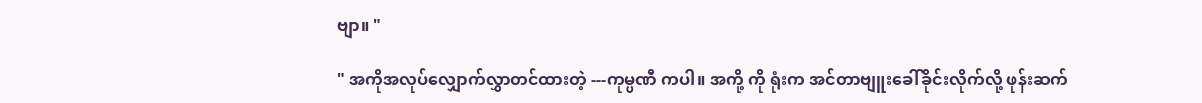ဗျာ။ "

" အကိုအလုပ်လျှောက်လွှာတင်ထားတဲ့ ---ကုမ္ပဏီ ကပါ။ အကို့ ကို ရုံးက အင်တာဗျူးခေါ်ခိုင်းလိုက်လို့ ဖုန်းဆက်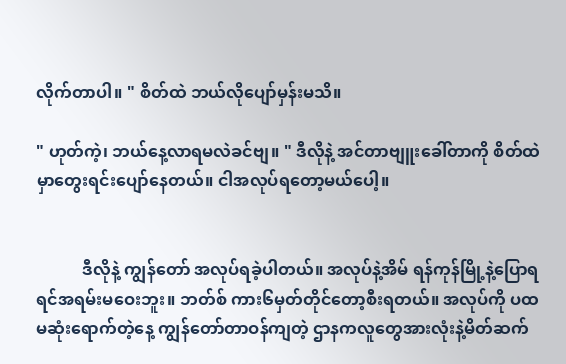လိုက်တာပါ။ " စိတ်ထဲ ဘယ်လိုပျော်မှန်းမသိ။

" ဟုတ်ကဲ့၊ ဘယ်နေ့လာရမလဲခင်ဗျ။ " ဒီလိုနဲ့ အင်တာဗျူးခေါ်တာကို စိတ်ထဲမှာတွေးရင်းပျော်နေတယ်။ ငါအလုပ်ရတော့မယ်ပေါ့။


           ဒီလိုနဲ့ ကျွန်တော် အလုပ်ရခဲ့ပါတယ်။ အလုပ်နဲ့အိမ် ရန်ကုန်မြို့နဲ့ပြောရ ရင်အရမ်းမဝေးဘူး။ ဘတ်စ် ကား၆မှတ်တိုင်တော့စီးရတယ်။ အလုပ်ကို ပထမဆုံးရောက်တဲ့နေ့ ကျွန်တော်တာဝန်ကျတဲ့ ဌာနကလူတွေအားလုံးနဲ့မိတ်ဆက်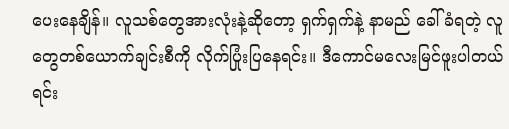ပေးနေချိန်။ လူသစ်တွေအားလုံးနဲ့ဆိုတော့ ရှက်ရှက်နဲ့ နာမည် ခေါ်ခံရတဲ့ လူတွေတစ်ယောက်ချင်းစီကို လိုက်ပြုံးပြနေရင်း။ ဒီကောင်မလေးမြင်ဖူးပါတယ် ရင်း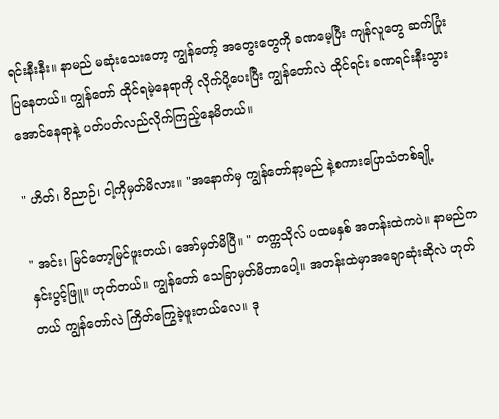ရင်းနီးနီး။ နာမည် မဆုံးသေးတော့ ကျွန်တော့် အတွေးတွေကို ခဏမေ့ပြီး ကျန်လူတွေ ဆက်ပြုံးပြနေတယ်။ ကျွန်တော် ထိုင်ရမဲ့နေရာကို လိုက်ပို့ပေးပြီး ကျွန်တော်လဲ ထိုင်ရင်း ခဏရင်းနီးသွားအောင်နေရာနဲ့ ပတ်ပတ်လည်လိုက်ကြည့်နေမိတယ်။

" ဟိတ်၊ ဝိညာဉ်၊ ငါ့ကိုမှတ်မိလား။ "အနောက်မှ ကျွန်တော်နာ့မည် နဲ့စကားပြောသံတစ်ချို့

" အင်း၊ မြင်တော့မြင်ဖူးတယ်၊ အော်မှတ်မိပြီ။ " တက္ကသိုလ် ပထမနှစ် အတန်းထဲကပဲ။ နာမည်က နှင်းပွင့်ဖြူ။ ဟုတ်တယ်။ ကျွန်တော် သေခြာမှတ်မိတာပေါ့။ အတန်းထဲမှာအချောဆုံးဆိုလဲ ဟုတ်တယ် ကျွန်တော်လဲ ကြိတ်ကြွေခဲ့ဖူးတယ်လေ။ ဒု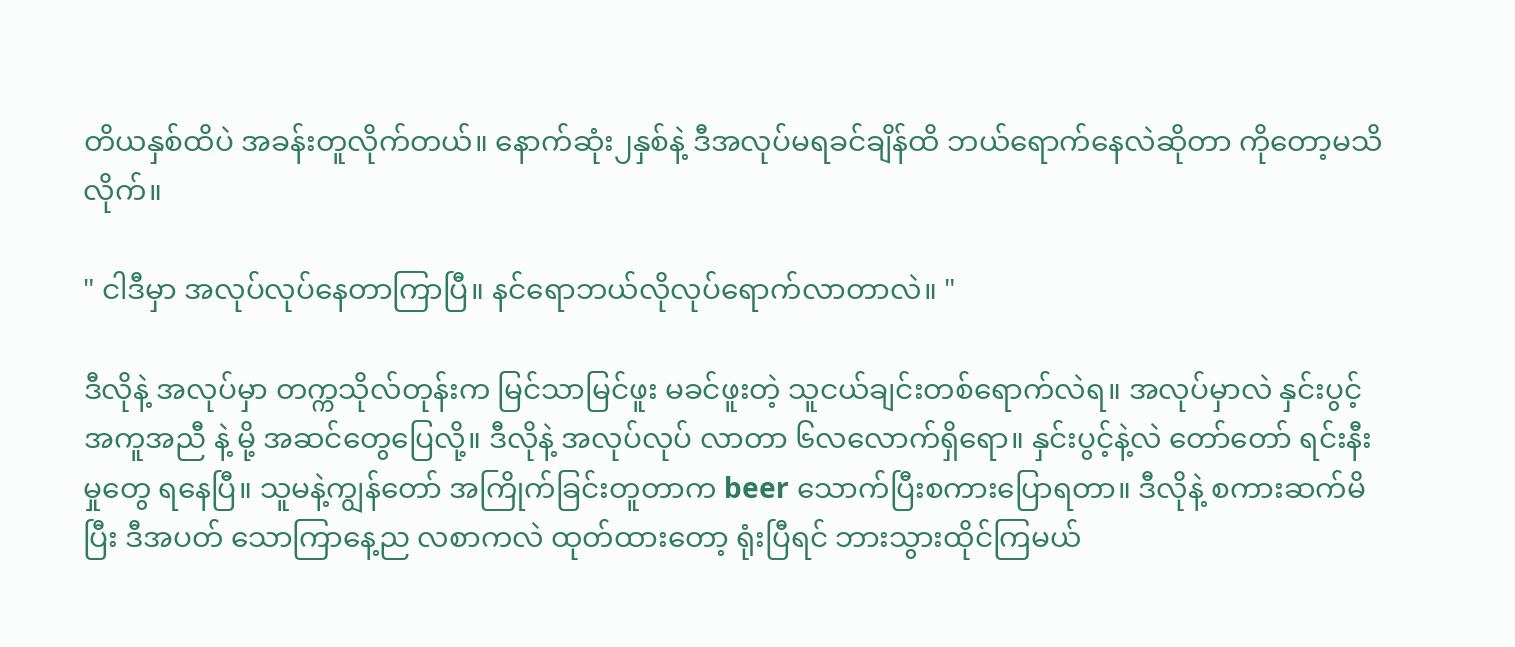တိယနှစ်ထိပဲ အခန်းတူလိုက်တယ်။ နောက်ဆုံး၂နှစ်နဲ့ ဒီအလုပ်မရခင်ချိန်ထိ ဘယ်ရောက်နေလဲဆိုတာ ကိုတော့မသိလိုက်။

" ငါဒီမှာ အလုပ်လုပ်နေတာကြာပြီ။ နင်ရောဘယ်လိုလုပ်ရောက်လာတာလဲ။ "

ဒီလိုနဲ့ အလုပ်မှာ တက္ကသိုလ်တုန်းက မြင်သာမြင်ဖူး မခင်ဖူးတဲ့ သူငယ်ချင်းတစ်ရောက်လဲရ။ အလုပ်မှာလဲ နှင်းပွင့် အကူအညီ နဲ့ မို့ အဆင်တွေပြေလို့။ ဒီလိုနဲ့ အလုပ်လုပ် လာတာ ၆လလောက်ရှိရော။ နှင်းပွင့်နဲ့လဲ တော်တော် ရင်းနီးမှုတွေ ရနေပြီ။ သူမနဲ့ကျွန်တော် အကြိုက်ခြင်းတူတာက beer သောက်ပြီးစကားပြောရတာ။ ဒီလိုနဲ့ စကားဆက်မိပြီး ဒီအပတ် သောကြာနေ့ည လစာကလဲ ထုတ်ထားတော့ ရုံးပြီရင် ဘားသွားထိုင်ကြမယ်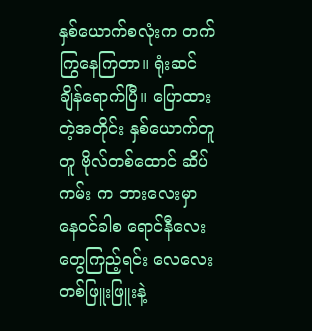နှစ်ယောက်စလုံးက တက်ကြွနေကြတာ။ ရုံးဆင်ချိန်ရောက်ပြီ။ ပြောထားတဲ့အတိုင်း နှစ်ယောက်တူတူ ဗိုလ်တစ်ထောင် ဆိပ်ကမ်း က ဘားလေးမှာ နေဝင်ခါစ ရောင်နီလေးတွေကြည့်ရင်း လေလေး တစ်ဖြူးဖြူးနဲ့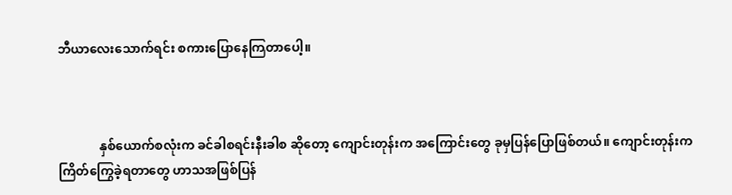ဘီယာလေးသောက်ရင်း စကားပြောနေကြတာပေါ့။



             နှစ်ယောက်စလုံးက ခင်ခါစရင်းနီးခါစ ဆိုတော့ ကျောင်းတုန်းက အကြောင်းတွေ ခုမှပြန်ပြောဖြစ်တယ်။ ကျောင်းတုန်းက ကြိတ်ကြွေခဲ့ရတာတွေ ဟာသအဖြစ်ပြန်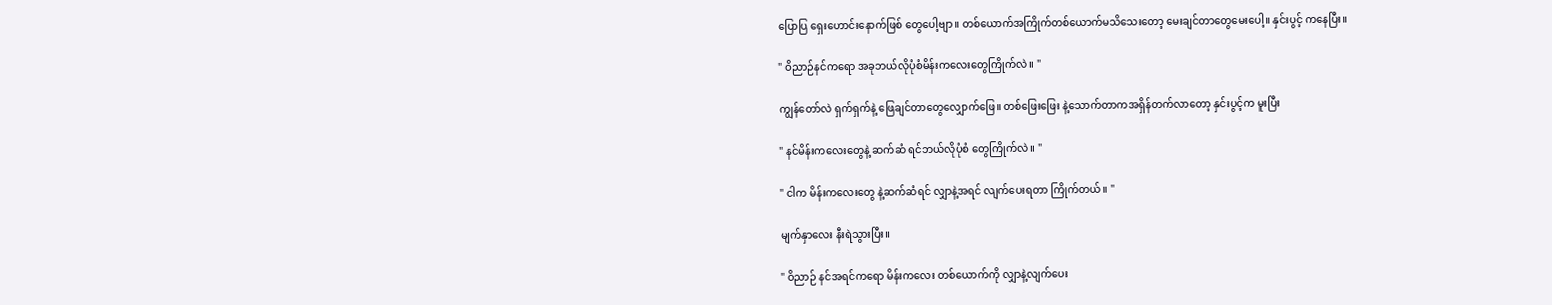ပြောပြ ရှေးဟောင်းနောက်ဖြစ် တွေပေါ့ဗျာ။ တစ်ယောက်အကြိုက်တစ်ယောက်မသိသေးတော့ မေးချင်တာတွေမေးပေါ့။ နှင်းပွင့် ကနေပြီး။

" ဝိညာဉ်နင်ကရော အခုဘယ်လိုပုံစံမိန်းကလေးတွေကြိုက်လဲ။ "

ကျွန်တော်လဲ ရှက်ရှက်နဲ့ ဖြေချင်တာတွေလျှောက်ဖြေ။ တစ်ဖြေးဖြေး နဲ့သောက်တာကအရှိန်တက်လာတော့ နှင်းပွင့်က မူးပြီး

" နင်မိန်းကလေးတွေနဲ့ ဆက်ဆံ ရင်ဘယ်လိုပုံစံ တွေကြိုက်လဲ။ "

" ငါက မိန်းကလေးတွေ နဲ့ဆက်ဆံရင် လျှာနဲ့အရင် လျက်ပေးရတာ ကြိုက်တယ်။ "

မျက်နှာလေး နီးရဲသွားပြီး။

" ဝိညာဉ် နင်အရင်ကရော မိန်းကလေး တစ်ယောက်ကို လျှာနဲ့လျက်ပေး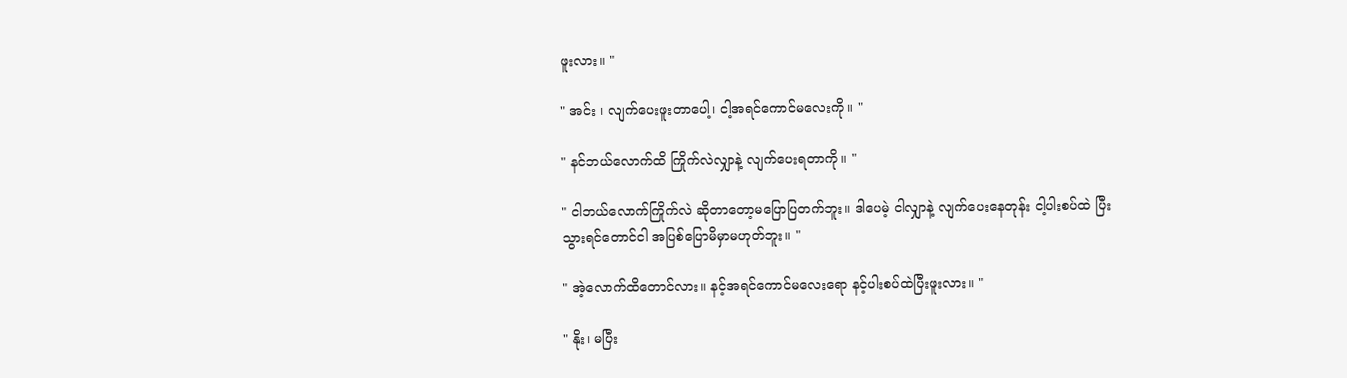ဖူးလား။ "

" အင်း ၊ လျက်ပေးဖူးတာပေါ့၊ ငါ့အရင်ကောင်မလေးကို။ "

" နင်ဘယ်လောက်ထိ ကြိုက်လဲလျှာနဲ့ လျက်ပေးရတာကို။ "

" ငါဘယ်လောက်ကြိုက်လဲ ဆိုတာတော့မပြောပြတက်ဘူး။ ဒါပေမဲ့ ငါလျှာနဲ့ လျက်ပေးနေတုန်း ငါ့ပါးစပ်ထဲ ပြီးသွားရင်တောင်ငါ အပြစ်ပြောမိမှာမဟုတ်ဘူး။ "

" အဲ့လောက်ထိတောင်လား။ နင့်အရင်ကောင်မလေးရော နင့်ပါးစပ်ထဲပြီးဖူးလား။ "

" နိုး၊ မပြီး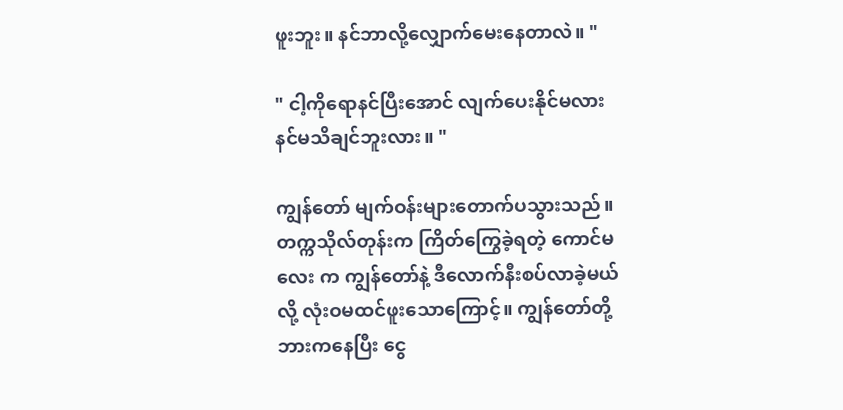ဖူးဘူး။ နင်ဘာလို့လျှောက်မေးနေတာလဲ။ "

" ငါ့ကိုရောနင်ပြီးအောင် လျက်ပေးနိုင်မလား နင်မသိချင်ဘူးလား။ "

ကျွန်တော် မျက်ဝန်းများတောက်ပသွားသည်။ တက္ကသိုလ်တုန်းက ကြိတ်ကြွေခဲ့ရတဲ့ ကောင်မလေး က ကျွန်တော်နဲ့ ဒီလောက်နီးစပ်လာခဲ့မယ်လို့ လုံးဝမထင်ဖူးသောကြောင့်။ ကျွန်တော်တို့ ဘားကနေပြီး ငွေ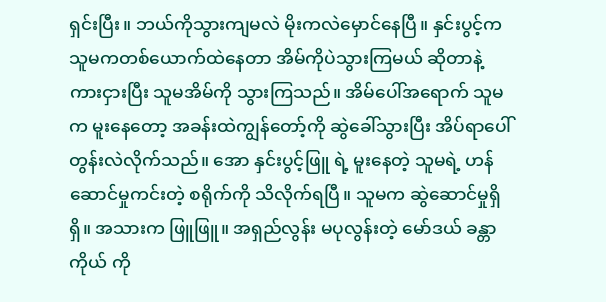ရှင်းပြီး။ ဘယ်ကိုသွားကျမလဲ မိုးကလဲမှောင်နေပြီ။ နှင်းပွင့်က သူမကတစ်ယောက်ထဲနေတာ အိမ်ကိုပဲသွားကြမယ် ဆိုတာနဲ့ ကားငှားပြီး သူမအိမ်ကို သွားကြသည်။ အိမ်ပေါ်အရောက် သူမက မူးနေတော့ အခန်းထဲကျွန်တော့်ကို ဆွဲခေါ်သွားပြီး အိပ်ရာပေါ် တွန်းလဲလိုက်သည်။ အော နှင်းပွင့်ဖြူ ရဲ့ မူးနေတဲ့ သူမရဲ့ ဟန်ဆောင်မှုကင်းတဲ့ စရိုက်ကို သိလိုက်ရပြီ။ သူမက ဆွဲဆောင်မှုရှိရှိ။ အသားက ဖြူဖြူ။ အရှည်လွန်း မပုလွန်းတဲ့ မော်ဒယ် ခန္တာကိုယ် ကို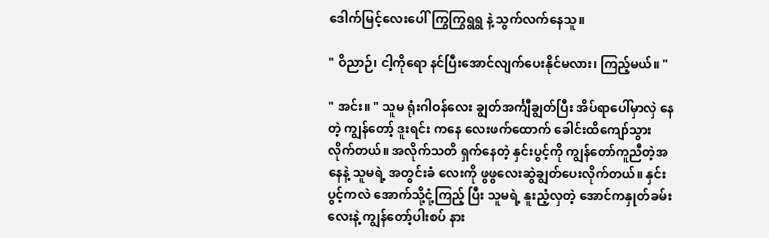ဒေါက်မြင့်လေးပေါ်ကြွကြွရွရွ နဲ့ သွက်လက်နေသူ။

" ဝိညာဉ်၊ ငါ့ကိုရော နင်ပြီးအောင်လျက်ပေးနိုင်မလား၊ ကြည့်မယ်။ "

" အင်း။ " သူမ ရုံးဂါဝန်လေး ချွတ်အင်္ကျီချွတ်ပြီး အိပ်ရာပေါ်မှာလှဲ နေတဲ့ ကျွန်တော့် ဒူးရင်း ကနေ လေးဖက်ထောက် ခေါင်းထိကျော်သွားလိုက်တယ်။ အလိုက်သတိ ရှက်နေတဲ့ နှင်းပွင့်ကို ကျွန်တော်ကူညီတဲ့အနေနဲ့ သူမရဲ့ အတွင်းခံ လေးကို ဖွဖွလေးဆွဲချွတ်ပေးလိုက်တယ်။ နှင်းပွင့်ကလဲ အောက်သို့ငုံ့ကြည့် ပြီး သူမရဲ့ နူးညံ့လှတဲ့ အောင်ကနှုတ်ခမ်းလေးနဲ့ ကျွန်တော့်ပါးစပ် နား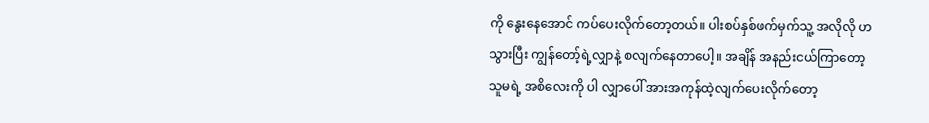ကို နွေးနေအောင် ကပ်ပေးလိုက်တော့တယ်။ ပါးစပ်နှစ်ဖက်မှက်သူ့ အလိုလို ဟသွားပြီး ကျွန်တော့်ရဲ့လျှာနဲ့ စလျက်နေတာပေါ့။ အချိန် အနည်းငယ်ကြာတော့ သူမရဲ့ အစိလေးကို ပါ လျှာပေါ် အားအကုန်ထဲ့လျက်ပေးလိုက်တော့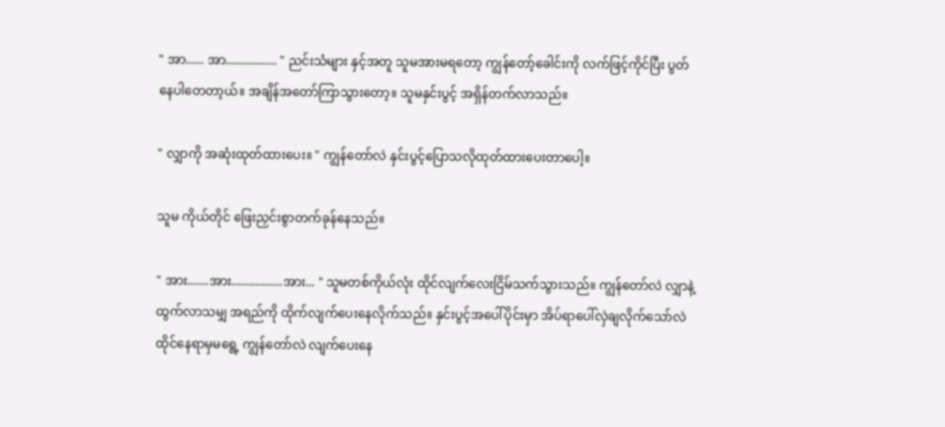" အာ...... အာ................. " ညင်းသံများ နှင့်အတူ သူမအားမရတော့ ကျွန်တော့်ခေါင်းကို လက်ဖြင့်ကိုင်ပြီး ပွတ်နေပါတေတာ့ယ်။ အချိန်အတော်ကြာသွားတော့။ သူမနှင်းပွင့် အရှိန်တက်လာသည်။

" လျှာကို အဆုံးထုတ်ထားပေး။ " ကျွန်တော်လဲ နှင်းပွင့်ပြောသလိုထုတ်ထားပေးတာပေါ့။

သူမ ကိုယ်တိုင် ဖြေးညှင်းစွာတက်ခုန်နေသည်။

" အား.......အား.................အား... " သူမတစ်ကိုယ်လုံး ထိုင်လျက်လေးငြိမ်သက်သွားသည်။ ကျွန်တော်လဲ လျှာနဲ့ ထွက်လာသမျှ အရည်ကို ထိုက်လျက်ပေးနေလိုက်သည်။ နှင်းပွင့်အပေါ်ပိုင်းမှာ အိပ်ရာပေါ်လှဲချလိုက်သော်လဲ ထိုင်နေရာမှမရွေ့ ကျွန်တော်လဲ လျက်ပေးနေ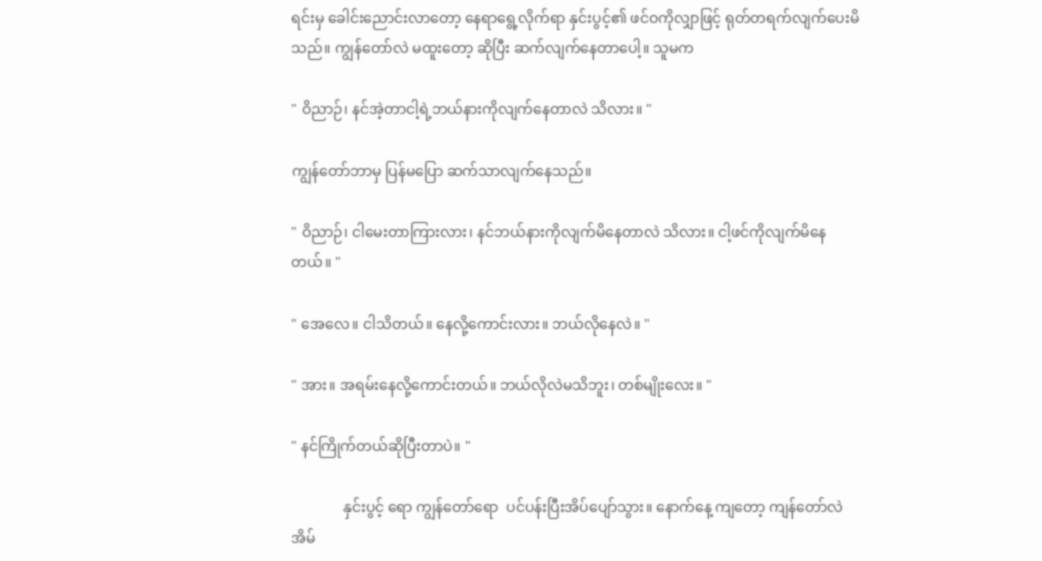ရင်းမှ ခေါင်းညောင်းလာတော့ နေရာရွေ့လိုက်ရာ နှင်းပွင့်၏ ဖင်ဝကိုလျှာဖြင့် ရုတ်တရက်လျက်ပေးမိသည်။ ကျွန်တော်လဲ မထူးတော့ ဆိုပြီး ဆက်လျက်နေတာပေါ့။ သူမက

" ဝိညာဉ်၊ နင်အဲ့တာငါ့ရဲ့ဘယ်နားကိုလျက်နေတာလဲ သိလား။ "

ကျွန်တော်ဘာမှ ပြန်မပြော ဆက်သာလျက်နေသည်။

" ဝိညာဉ်၊ ငါမေးတာကြားလား၊ နင်ဘယ်နားကိုလျက်မိနေတာလဲ သိလား။ ငါ့ဖင်ကိုလျက်မိနေတယ်။ "

" အေလေ။ ငါသိတယ်။ နေလို့ကောင်းလား။ ဘယ်လိုနေလဲ။ "

" အား။ အရမ်းနေလို့ကောင်းတယ်။ ဘယ်လိုလဲမသိဘူး၊ တစ်မျိုးလေး။ "

" နင်ကြိုက်တယ်ဆိုပြီးတာပဲ။ "

              နှင်းပွင့် ရော ကျွန်တော်ရော  ပင်ပန်းပြီးအိပ်ပျော်သွား။ နောက်နေ့ ကျတော့ ကျန်တော်လဲ အိမ်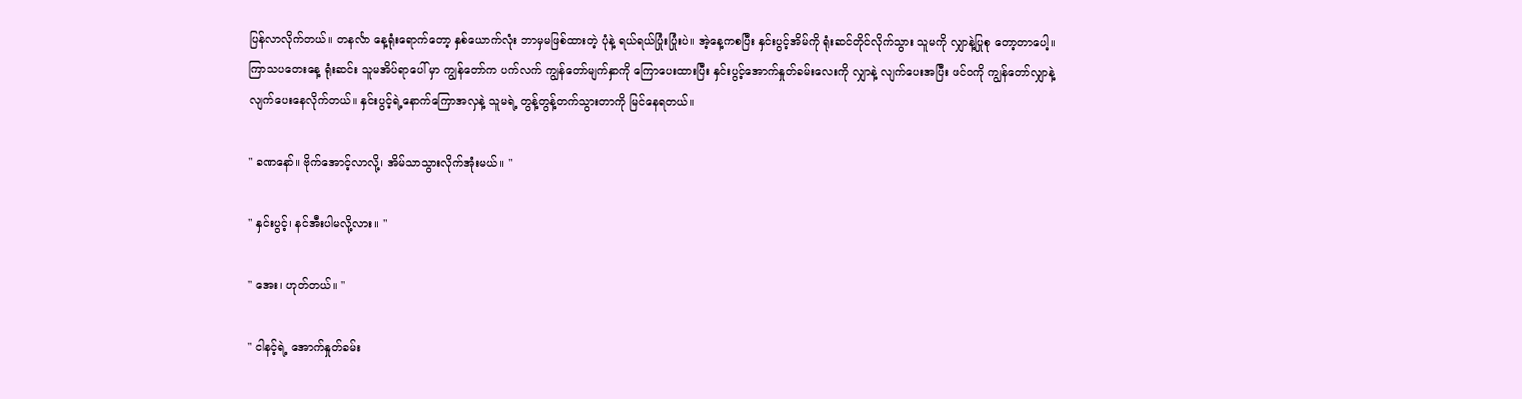ပြန်လာလိုက်တယ်။ တနင်္လာ နေ့ရုံးရောက်တော့ နှစ်ယောက်လုံး ဘာမှမဖြစ်ထားတဲ့ ပုံနဲ့ ရယ်ရယ်ပြုံးပြုံးပဲ။ အဲ့နေ့ကစပြီး နှင်းပွင့်အိမ်ကို ရုံးဆင်တိုင်လိုက်သွား သူမကို လျှာနဲ့ပြုစု တော့တာပေါ့။ ကြာသပတေးနေ့ ရုံးဆင်း သူမအိပ်ရာပေါ် မှာ ကျွန်တော်က ပက်လက် ကျွန်တော်မျက်နှာကို ကြောပေးထားပြီး နှင်းပွင့်အောက်နှုတ်ခမ်းလေးကို လျှာနဲ့ လျက်ပေးအပြီး ဖင်ဝကို ကျွန်တော်လျှာနဲ့လျက်ပေးနေလိုက်တယ်။ နှင်းပွင့်ရဲ့နောက်ကြောအလှနဲ့ သူမရဲ့ တွန့်တွန့်တက်သွားတာကို မြင်နေရတယ်။

" ခဏနော်။ ဗိုက်အောင့်လာလို့၊ အိမ်သာသွားလိုက်အုံးမယ်။ "

" နှင်းပွင့်၊ နင်အီးပါမလို့လား။ "

" အေး၊ ဟုတ်တယ်။ "

" ငါနင့်ရဲ့ အောက်နှုတ်ခမ်း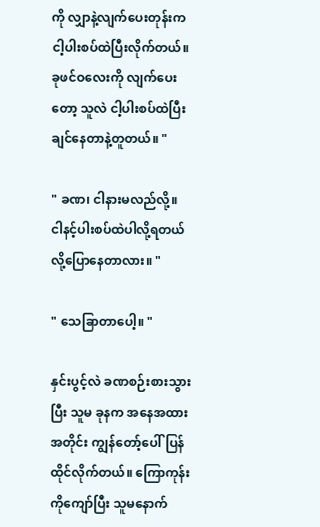ကို လျှာနဲ့လျက်ပေးတုန်းက ငါ့ပါးစပ်ထဲပြီးလိုက်တယ်။ ခုဖင်ဝလေးကို လျက်ပေးတော့ သူလဲ ငါ့ပါးစပ်ထဲပြီးချင်နေတာနဲ့တူတယ်။ "

" ခဏ၊ ငါနားမလည်လို့။ ငါနင့်ပါးစပ်ထဲပါလို့ရတယ်လို့ပြောနေတာလား။ "

" သေခြာတာပေါ့။ "

နှင်းပွင့်လဲ ခဏစဉ်းစားသွားပြီး သူမ ခုနက အနေအထားအတိုင်း ကျွန်တော့်ပေါ်ပြန်ထိုင်လိုက်တယ်။ ကြောကုန်းကိုကျော်ပြီး သူမနောက်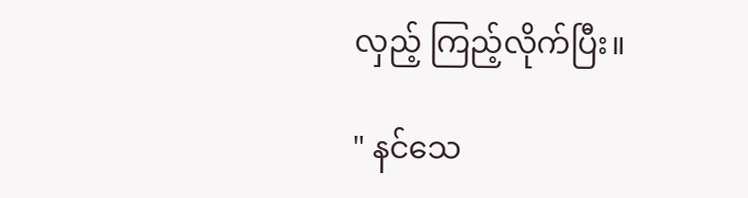လှည့် ကြည့်လိုက်ပြီး။

" နင်သေ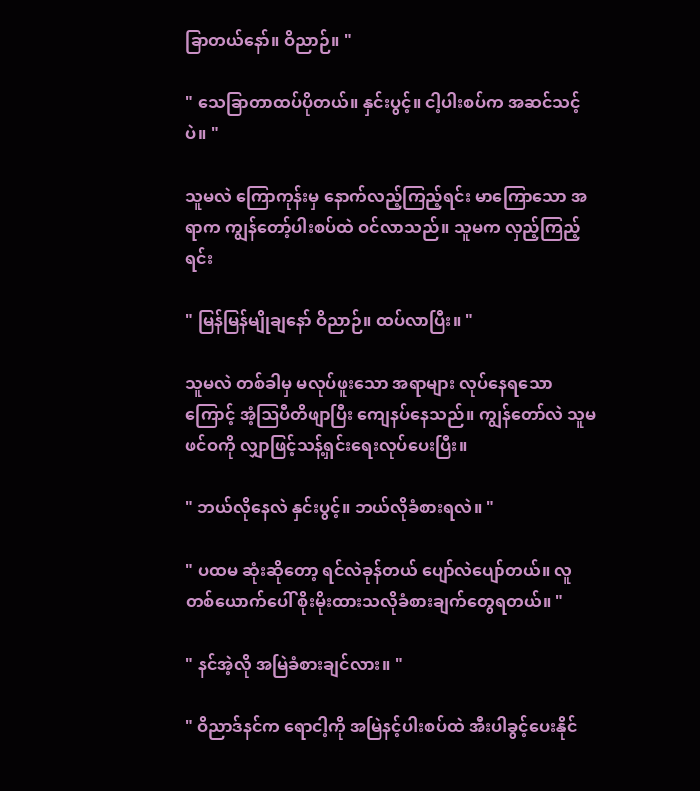ခြာတယ်နော်။ ဝိညာဉ်။ "

" သေခြာတာထပ်ပိုတယ်။ နှင်းပွင့်။ ငါ့ပါးစပ်က အဆင်သင့်ပဲ။ "

သူမလဲ ကြောကုန်းမှ နောက်လည့်ကြည့်ရင်း မာကြောသော အရာက ကျွန်တော့်ပါးစပ်ထဲ ဝင်လာသည်။ သူမက လှည့်ကြည့်ရင်း

" မြန်မြန်မျိုချနော် ဝိညာဉ်။ ထပ်လာပြီး။ "

သူမလဲ တစ်ခါမှ မလုပ်ဖူးသော အရာများ လုပ်နေရသောကြောင့် အံ့ဩပီတိဖျာပြီး ကျေနပ်နေသည်။ ကျွန်တော်လဲ သူမဖင်ဝကို လျှာဖြင့်သန့်ရှင်းရေးလုပ်ပေးပြီး။

" ဘယ်လိုနေလဲ နှင်းပွင့်။ ဘယ်လိုခံစားရလဲ။ "

" ပထမ ဆုံးဆိုတော့ ရင်လဲခုန်တယ် ပျော်လဲပျော်တယ်။ လူတစ်ယောက်ပေါ် စိုးမိုးထားသလိုခံစားချက်တွေရတယ်။ "

" နင်အဲ့လို အမြဲခံစားချင်လား။ "

" ဝိညာဒ်နင်က ရောငါ့ကို အမြဲနင့်ပါးစပ်ထဲ အီးပါခွင့်ပေးနိုင်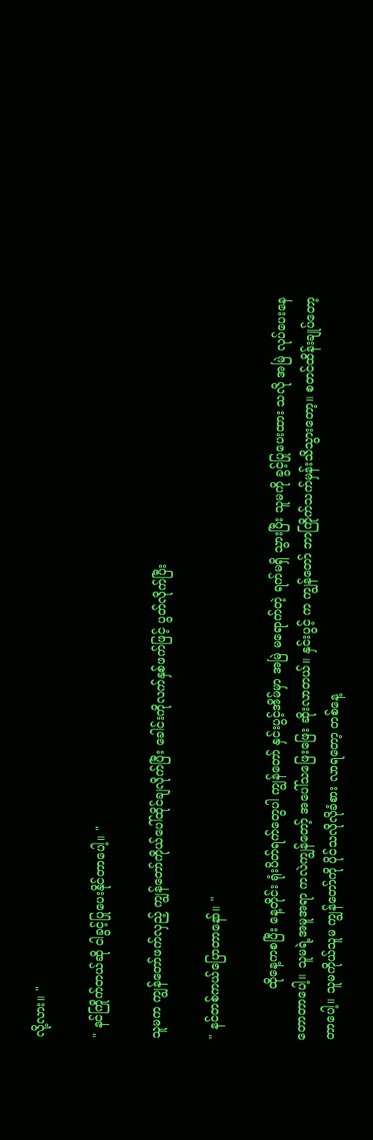လို့လား။ "

" နင်ကြိုက်တယ်ဆို ငါခွင့်ပြုပေးနိုင်တာပေါ့။ "

သူမက ကျွန်တော်ဖက်လှည့် ကျွန်တော်ကိုယ်ပေါ်ထိုင်ချလိုက်ပြီး ခေါင်းကိုလက်နှစ်ဖက်ဖြင့် ပွတ်လိုက်ပြီး

" နင်တစ်ကယ်ပြောတာနော်။ "

             ထိုနေ့ကစပြီး နေ့တိုင်း ရုံးပိတ်ရက်တွေပါ ကျွန်တော် နှင်းပွင့်အိမ်မှာ အမြဲ မရောက်တဲ့ ရက်မရှိ သွားပြီး သူမကို ခွင့်ပြုပေးထား သလို အမြဲ လုပ်ပေးနေတောတာပေါ့။ သူမရဲ့အမူအရာ ကလဲကျွန်တော့် အပေါ်သဖြေးဖြေး ဆိုးလာတယ်။ နှင်းပွင့် က ကျွန်တော် ဘာကြိုက်သက်မှန်းသိသွားတော့။ စတင်ထိန်းချုပ်တော့တာပေါ့။ သူမကိုယ်သူမ ကျွန်တော်ကို ပိုင်သလိုလိုခံစား လာရတော့ တစ်နေ့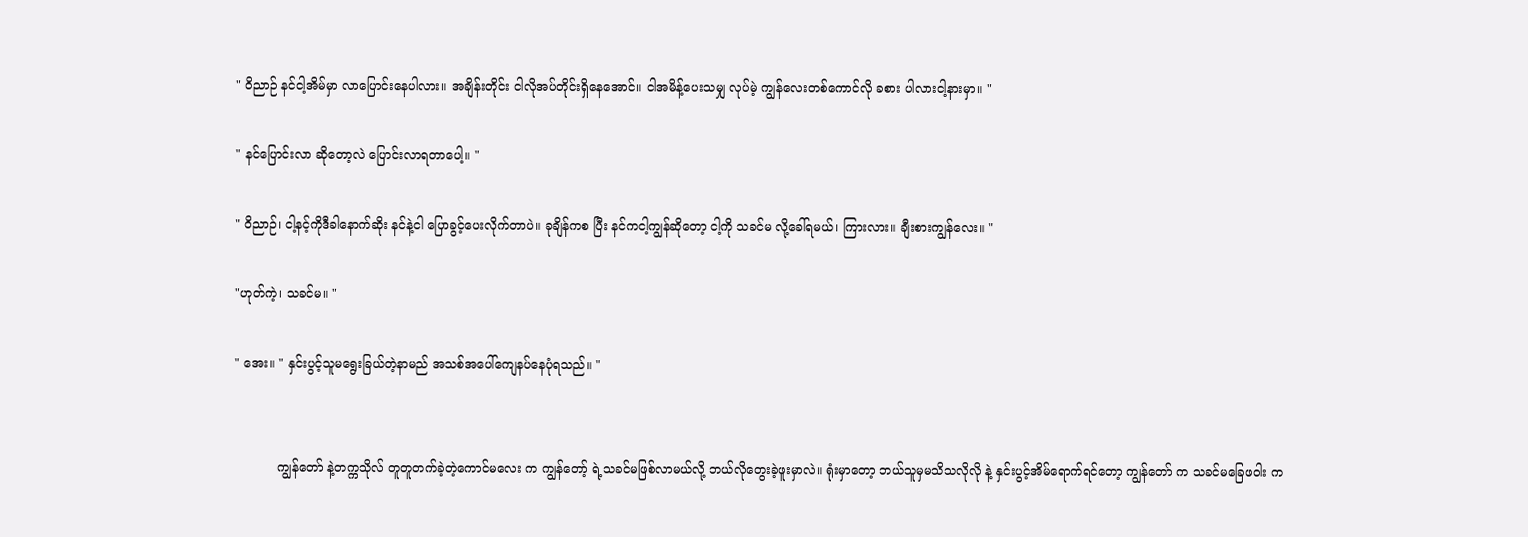" ဝိညာဉ် နင်ငါ့အိမ်မှာ လာပြောင်းနေပါလား။ အချိန်းတိုင်း ငါလိုအပ်တိုင်းရှိနေအောင်။ ငါအမိန့်ပေးသမျှ လုပ်မဲ့ ကျွန်လေးတစ်ကောင်လို ခစား ပါလားငါ့နားမှာ။ "

" နင်ပြောင်းလာ ဆိုတော့လဲ ပြောင်းလာရတာပေါ့။ "

" ဝိညာဉ်၊ ငါ့နင့်ကိုဒီခါနောက်ဆိုး နင်နဲ့ငါ ပြောခွင့်ပေးလိုက်တာပဲ။ ခုချိန်ကစ ပြီး နင်ကငါ့ကျွန်ဆိုတော့ ငါ့ကို သခင်မ လို့ခေါ်ရမယ်၊ ကြားလား။ ချီးစားကျွန်လေး။ "

"ဟုတ်ကဲ့၊ သခင်မ။ "

" အေး။ " နှင်းပွင့်သူမရွေးခြယ်တဲ့နာမည် အသစ်အပေါ်ကျေနပ်နေပုံရသည်။ "


           ကျွန်တော် နဲ့တက္ကသိုလ် တူတူတက်ခဲ့တဲ့ကောင်မလေး က ကျွန်တော့် ရဲ့သခင်မဖြစ်လာမယ်လို့ ဘယ်လိုတွေးခဲ့ဖူးမှာလဲ။ ရုံးမှာတော့ ဘယ်သူမှမသိသလိုလို နဲ့ နှင်းပွင့်အိမ်ရောက်ရင်တော့ ကျွန်တော် က သခင်မခြေဖဝါး က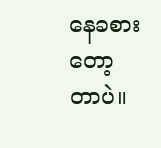နေခစားတော့ တာပဲ။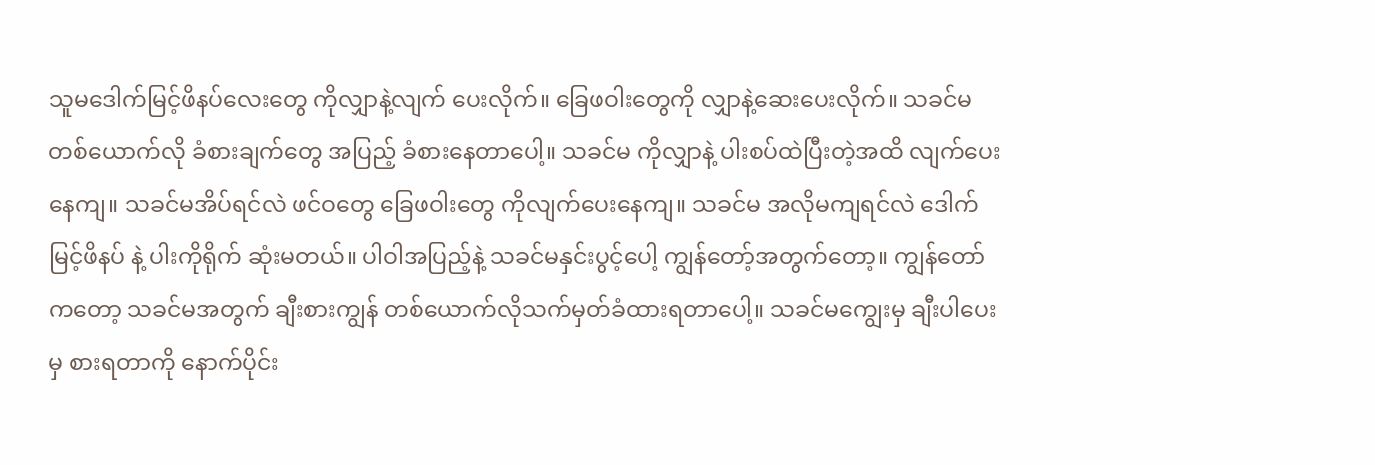သူမဒေါက်မြင့်ဖိနပ်လေးတွေ ကိုလျှာနဲ့လျက် ပေးလိုက်။ ခြေဖဝါးတွေကို လျှာနဲ့ဆေးပေးလိုက်။ သခင်မတစ်ယောက်လို ခံစားချက်တွေ အပြည့် ခံစားနေတာပေါ့။ သခင်မ ကိုလျှာနဲ့ ပါးစပ်ထဲပြီးတဲ့အထိ လျက်ပေးနေကျ။ သခင်မအိပ်ရင်လဲ ဖင်ဝတွေ ခြေဖဝါးတွေ ကိုလျက်ပေးနေကျ။ သခင်မ အလိုမကျရင်လဲ ဒေါက်မြင့်ဖိနပ် နဲ့ ပါးကိုရိုက် ဆုံးမတယ်။ ပါဝါအပြည့်နဲ့ သခင်မနှင်းပွင့်ပေါ့ ကျွန်တော့်အတွက်တော့။ ကျွန်တော် ကတော့ သခင်မအတွက် ချီးစားကျွန် တစ်ယောက်လိုသက်မှတ်ခံထားရတာပေါ့။ သခင်မကျွေးမှ ချီးပါပေးမှ စားရတာကို နောက်ပိုင်း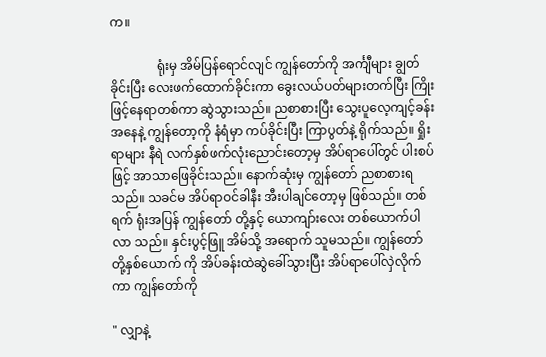က။

               ရုံးမှ အိမ်ပြန်ရောင်လျင် ကျွန်တော်ကို အင်္ကျီများ ချွတ်ခိုင်းပြီး လေးဖက်ထောက်ခိုင်းကာ ခွေးလယ်ပတ်များတက်ပြီး ကြိုးဖြင့်နေရာတစ်ကာ ဆွဲသွားသည်။ ညစာစားပြီး သွေးပူလေ့ကျင့်ခန်းအနေနဲ့ ကျွန်တော့ကို နံရံမှာ ကပ်ခိုင်းပြီး ကြာပွတ်နဲ့ ရိုက်သည်။ ရှိုးရာများ နီရဲ လက်နှစ်ဖက်လုံးညောင်းတော့မှ အိပ်ရာပေါ်တွင် ပါးစပ်ဖြင့် အာသာဖြေခိုင်းသည်။ နောက်ဆုံးမှ ကျွန်တော် ညစာစားရသည်။ သခင်မ အိပ်ရာဝင်ခါနီး အီးပါချင်တော့မှ ဖြစ်သည်။ တစ်ရက် ရုံးအပြန် ကျွန်တော် တို့နှင့် ယောကျာ်းလေး တစ်ယောက်ပါလာ သည်။ နှင်းပွင့်ဖြူ အိမ်သို့ အရောက် သူမသည်။ ကျွန်တော် တို့နှစ်ယောက် ကို အိပ်ခန်းထဲဆွဲခေါ်သွားပြီး အိပ်ရာပေါ်လှဲလိုက် ကာ ကျွန်တော်ကို

" လျှာနဲ့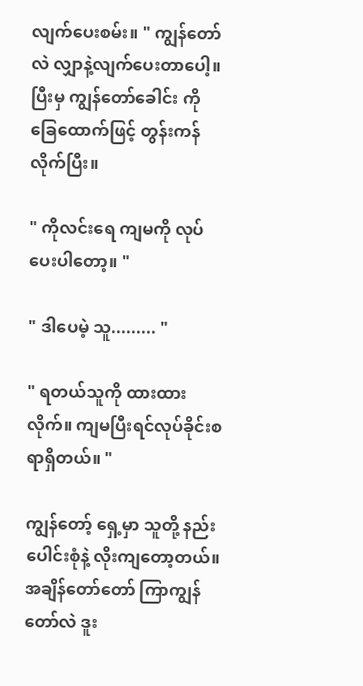လျက်ပေးစမ်း။ " ကျွန်တော်လဲ လျှာနဲ့လျက်ပေးတာပေါ့။ ပြီးမှ ကျွန်တော်ခေါင်း ကို ခြေထောက်ဖြင့် တွန်းကန်လိုက်ပြီး။

" ကိုလင်းရေ ကျမကို လုပ်ပေးပါတော့။ "

" ဒါပေမဲ့ သူ......... "

" ရတယ်သူကို ထားထားလိုက်။ ကျမပြီးရင်လုပ်ခိုင်းစရာရှိတယ်။ "

ကျွန်တော့် ရှေ့မှာ သူတို့ နည်းပေါင်းစုံနဲ့ လိုးကျတော့တယ်။ အချိန်တော်တော် ကြာကျွန်တော်လဲ ဒူး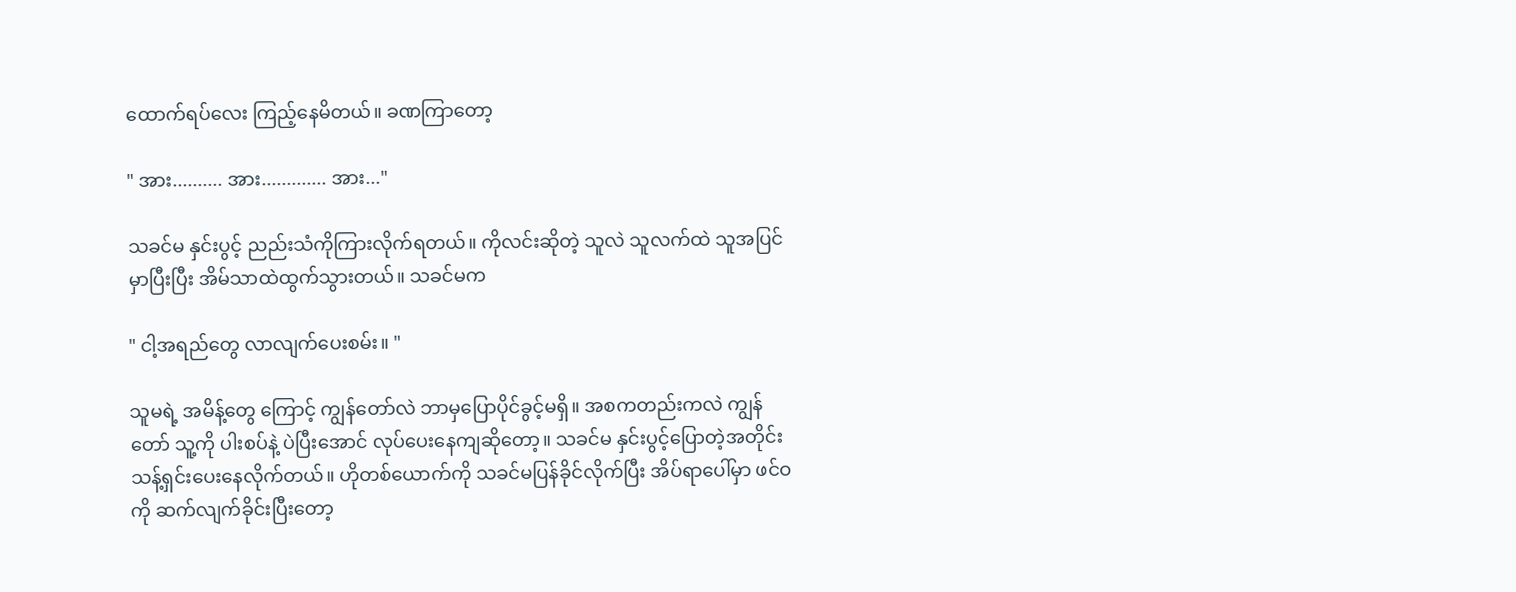ထောက်ရပ်လေး ကြည့်နေမိတယ်။ ခဏကြာတော့

" အား.......... အား............. အား..."

သခင်မ နှင်းပွင့် ညည်းသံကိုကြားလိုက်ရတယ်။ ကိုလင်းဆိုတဲ့ သူလဲ သူလက်ထဲ သူအပြင်မှာပြီးပြီး အိမ်သာထဲထွက်သွားတယ်။ သခင်မက

" ငါ့အရည်တွေ လာလျက်ပေးစမ်း။ "

သူမရဲ့ အမိန့်တွေ ကြောင့် ကျွန်တော်လဲ ဘာမှပြောပိုင်ခွင့်မရှိ။ အစကတည်းကလဲ ကျွန်တော် သူ့ကို ပါးစပ်နဲ့ ပဲပြီးအောင် လုပ်ပေးနေကျဆိုတော့။ သခင်မ နှင်းပွင့်ပြောတဲ့အတိုင်း သန့်ရှင်းပေးနေလိုက်တယ်။ ဟိုတစ်ယောက်ကို သခင်မပြန်ခိုင်လိုက်ပြီး အိပ်ရာပေါ်မှာ ဖင်ဝကို ဆက်လျက်ခိုင်းပြီးတော့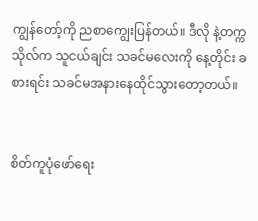ကျွန်တော့်ကို ညစာကျွေးပြန်တယ်။ ဒီလို နဲ့တက္ကသိုလ်က သူငယ်ချင်း သခင်မလေးကို နေ့တိုင်း ခစားရင်း သခင်မအနားနေထိုင်သွားတော့တယ်။


စိတ်ကူပုံဖော်ရေး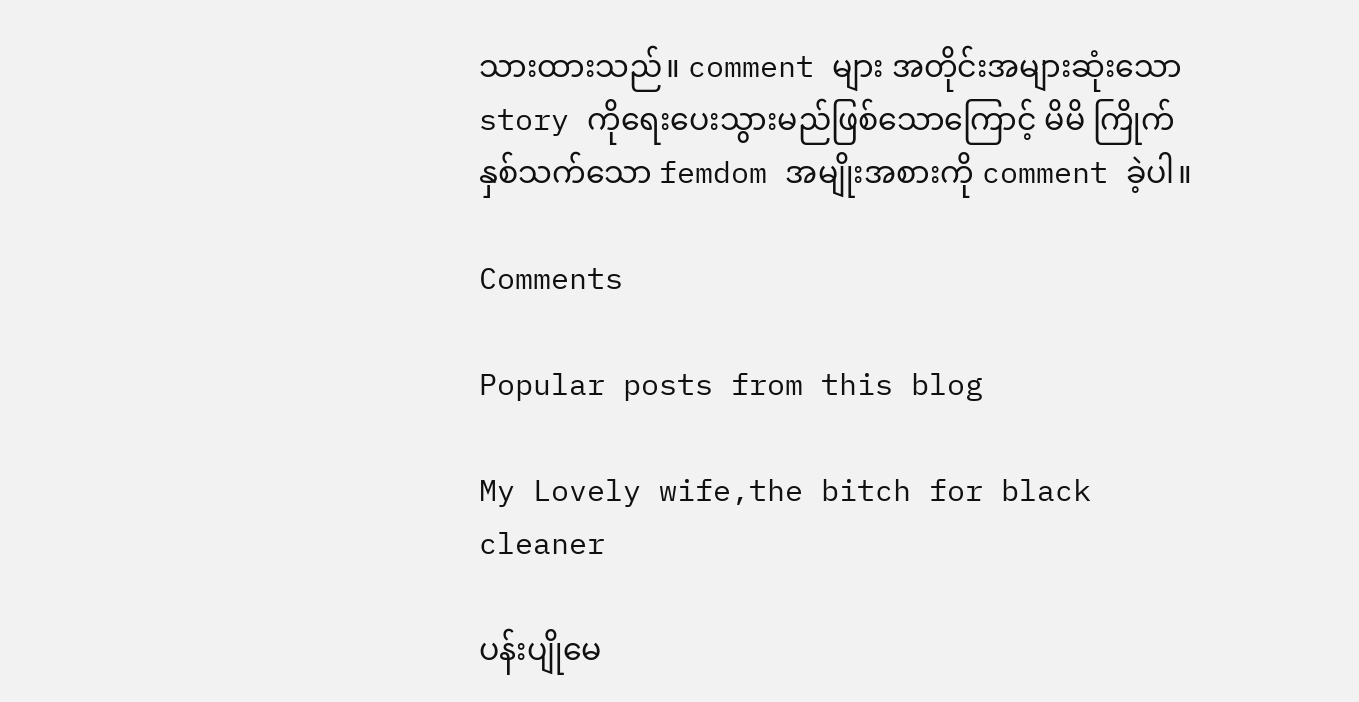သားထားသည်။ comment များ အတိုင်းအများဆုံးသော story ကိုရေးပေးသွားမည်ဖြစ်သောကြောင့် မိမိ ကြိုက်နှစ်သက်သော femdom အမျိုးအစားကို comment ခဲ့ပါ။

Comments

Popular posts from this blog

My Lovely wife,the bitch for black cleaner

ပန်းပျိုမေ